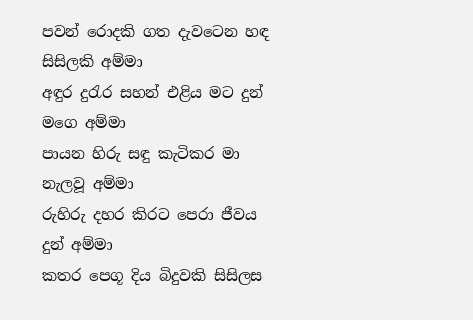පවන් රොදකි ගත දැවටෙන හඳ සිසිලකි අම්මා
අඳුර දුරැර සහන් එළිය මට දුන් මගෙ අම්මා
පායන හිරු සඳු කැටිකර මා නැලවූ අම්මා
රුහිරු දහර කිරට පෙරා ජීවය දුන් අම්මා
කතර පෙගූ දිය බිදුවකි සිසිලස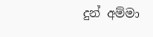දුන් අම්මා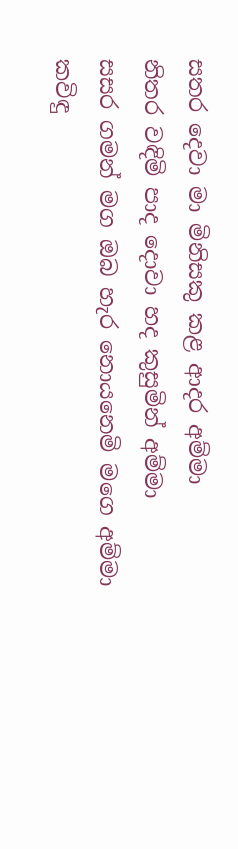සතර දෙවා මා මිනිසකු කළ ආදර අම්මා
නිතර වඳිමි පාද දොවා හද කුසුමින් අම්මා
සසර ගමන් මග ඔබ හැර නොයනෙමි මගෙ අම්මා
කවිඳු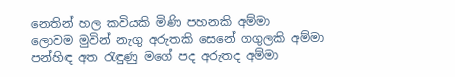නෙතින් හල කවියකි මිණි පහනකි අම්මා
ලොවම මුවින් නැගු අරුතකි සෙනේ ගගුලකි අම්මා
පන්හිඳ අත රැඳුණු මගේ පද අරුතද අම්මා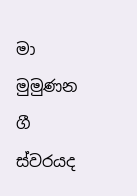මා මුමුණන ගී ස්වරයද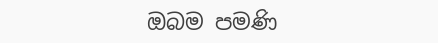ඔබම පමණි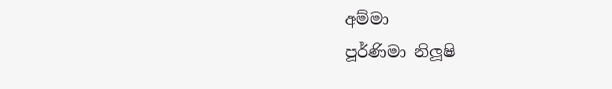අම්මා
පූර්ණිමා නිලූෂි